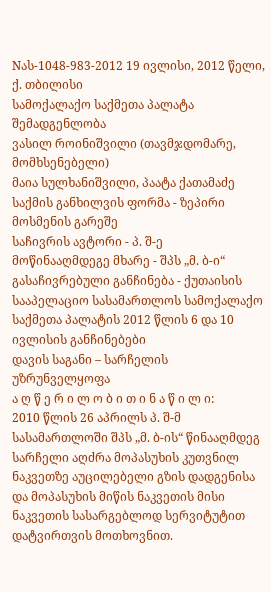Nას-1048-983-2012 19 ივლისი, 2012 წელი,
ქ. თბილისი
სამოქალაქო საქმეთა პალატა
შემადგენლობა
ვასილ როინიშვილი (თავმჯდომარე, მომხსენებელი)
მაია სულხანიშვილი, პაატა ქათამაძე
საქმის განხილვის ფორმა - ზეპირი მოსმენის გარეშე
საჩივრის ავტორი - პ. შ-ე
მოწინააღმდეგე მხარე - შპს „მ. ბ-ი“
გასაჩივრებული განჩინება - ქუთაისის სააპელაციო სასამართლოს სამოქალაქო საქმეთა პალატის 2012 წლის 6 და 10 ივლისის განჩინებები
დავის საგანი – სარჩელის უზრუნველყოფა
ა ღ წ ე რ ი ლ ო ბ ი თ ი ნ ა წ ი ლ ი:
2010 წლის 26 აპრილს პ. შ-მ სასამართლოში შპს „მ. ბ-ის“ წინააღმდეგ სარჩელი აღძრა მოპასუხის კუთვნილ ნაკვეთზე აუცილებელი გზის დადგენისა და მოპასუხის მიწის ნაკვეთის მისი ნაკვეთის სასარგებლოდ სერვიტუტით დატვირთვის მოთხოვნით.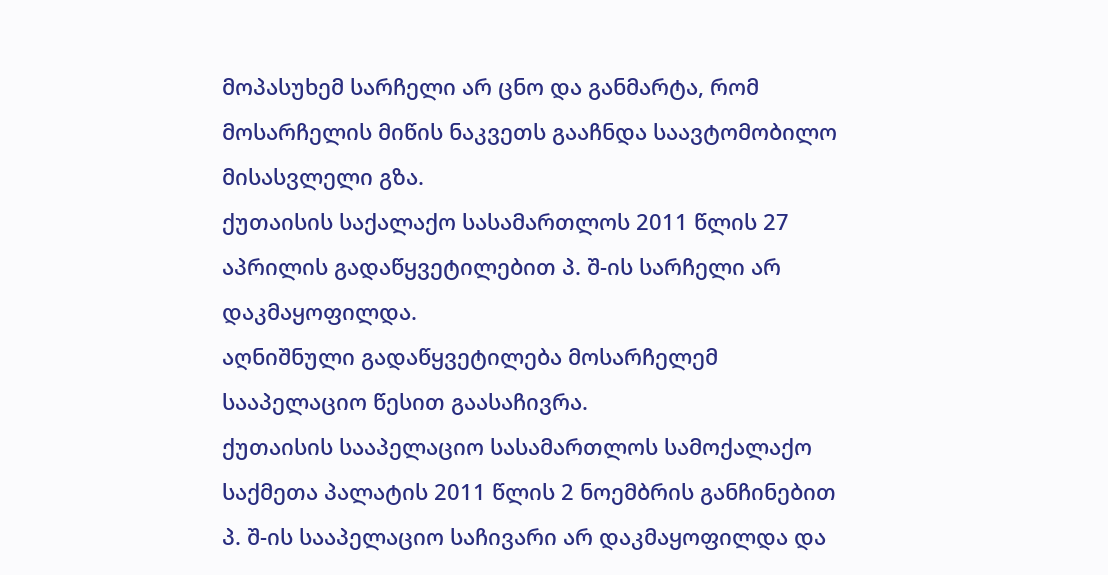მოპასუხემ სარჩელი არ ცნო და განმარტა, რომ მოსარჩელის მიწის ნაკვეთს გააჩნდა საავტომობილო მისასვლელი გზა.
ქუთაისის საქალაქო სასამართლოს 2011 წლის 27 აპრილის გადაწყვეტილებით პ. შ-ის სარჩელი არ დაკმაყოფილდა.
აღნიშნული გადაწყვეტილება მოსარჩელემ სააპელაციო წესით გაასაჩივრა.
ქუთაისის სააპელაციო სასამართლოს სამოქალაქო საქმეთა პალატის 2011 წლის 2 ნოემბრის განჩინებით პ. შ-ის სააპელაციო საჩივარი არ დაკმაყოფილდა და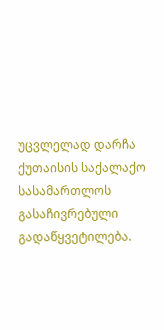უცვლელად დარჩა ქუთაისის საქალაქო სასამართლოს გასაჩივრებული გადაწყვეტილება.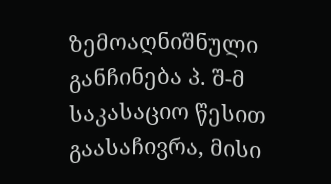ზემოაღნიშნული განჩინება პ. შ-მ საკასაციო წესით გაასაჩივრა, მისი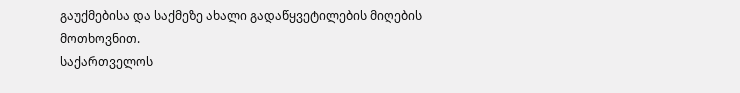გაუქმებისა და საქმეზე ახალი გადაწყვეტილების მიღების მოთხოვნით.
საქართველოს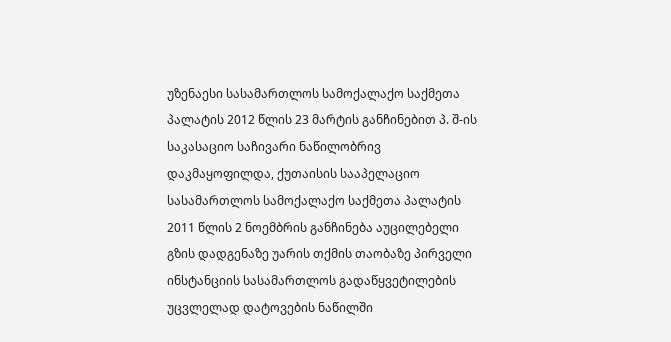უზენაესი სასამართლოს სამოქალაქო საქმეთა პალატის 2012 წლის 23 მარტის განჩინებით პ. შ-ის საკასაციო საჩივარი ნაწილობრივ დაკმაყოფილდა, ქუთაისის სააპელაციო სასამართლოს სამოქალაქო საქმეთა პალატის 2011 წლის 2 ნოემბრის განჩინება აუცილებელი გზის დადგენაზე უარის თქმის თაობაზე პირველი ინსტანციის სასამართლოს გადაწყვეტილების უცვლელად დატოვების ნაწილში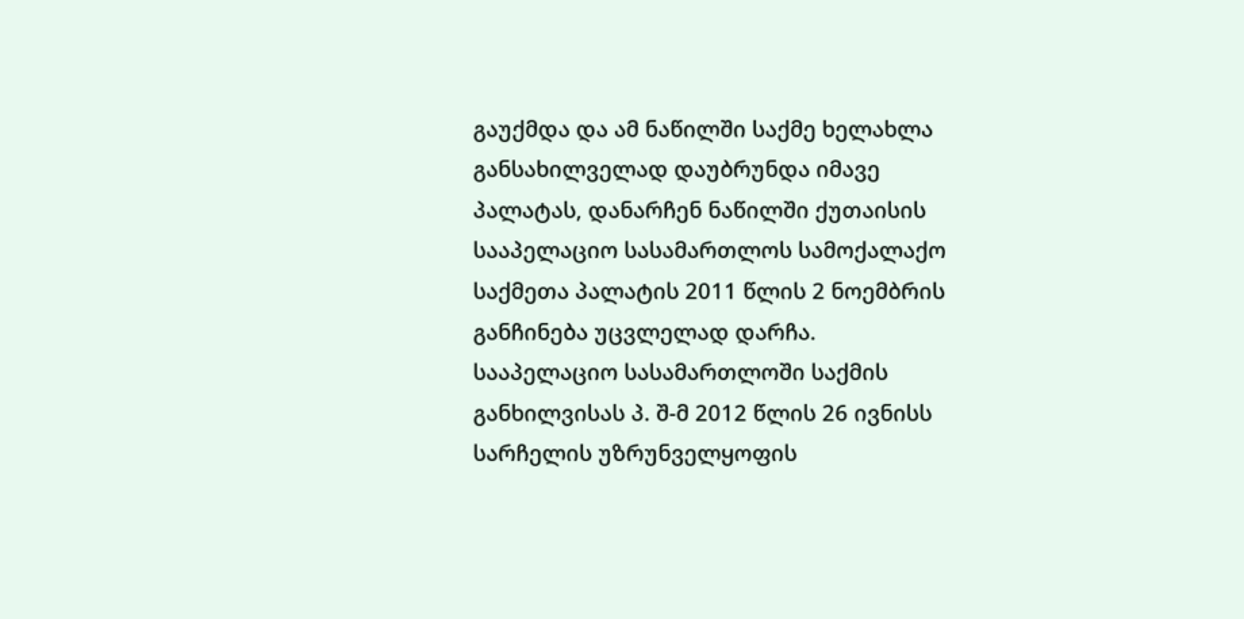გაუქმდა და ამ ნაწილში საქმე ხელახლა განსახილველად დაუბრუნდა იმავე პალატას, დანარჩენ ნაწილში ქუთაისის სააპელაციო სასამართლოს სამოქალაქო საქმეთა პალატის 2011 წლის 2 ნოემბრის განჩინება უცვლელად დარჩა.
სააპელაციო სასამართლოში საქმის განხილვისას პ. შ-მ 2012 წლის 26 ივნისს სარჩელის უზრუნველყოფის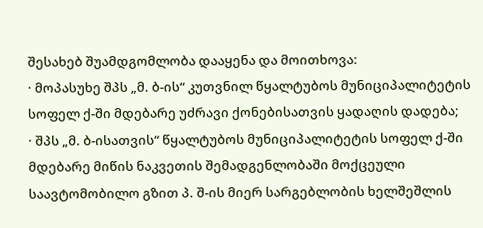შესახებ შუამდგომლობა დააყენა და მოითხოვა:
· მოპასუხე შპს „მ. ბ-ის“ კუთვნილ წყალტუბოს მუნიციპალიტეტის სოფელ ქ-ში მდებარე უძრავი ქონებისათვის ყადაღის დადება;
· შპს „მ. ბ-ისათვის“ წყალტუბოს მუნიციპალიტეტის სოფელ ქ-ში მდებარე მიწის ნაკვეთის შემადგენლობაში მოქცეული საავტომობილო გზით პ. შ-ის მიერ სარგებლობის ხელშეშლის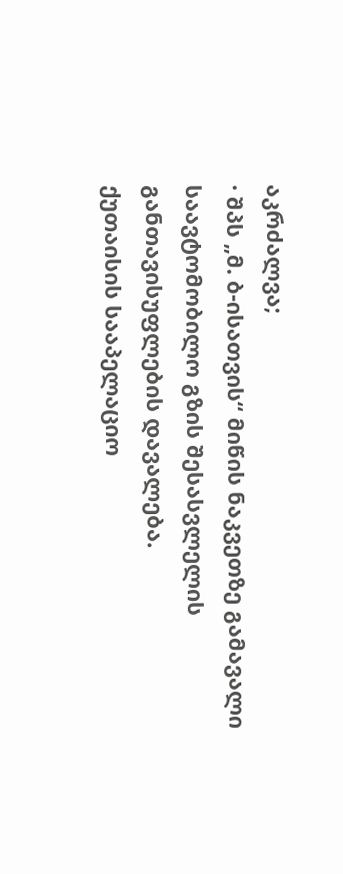აკრძალვა;
· შპს „მ. ბ-ისათვის“ მიწის ნაკვეთზე გამავალი საავტომობილო გზის შესასვლელის განთავისუფლების დავალება.
ქუთაისის სააპელაციო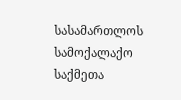სასამართლოს სამოქალაქო საქმეთა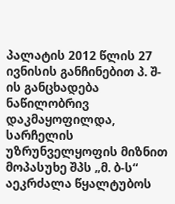პალატის 2012 წლის 27 ივნისის განჩინებით პ. შ-ის განცხადება ნაწილობრივ დაკმაყოფილდა, სარჩელის უზრუნველყოფის მიზნით მოპასუხე შპს „მ. ბ-ს“ აეკრძალა წყალტუბოს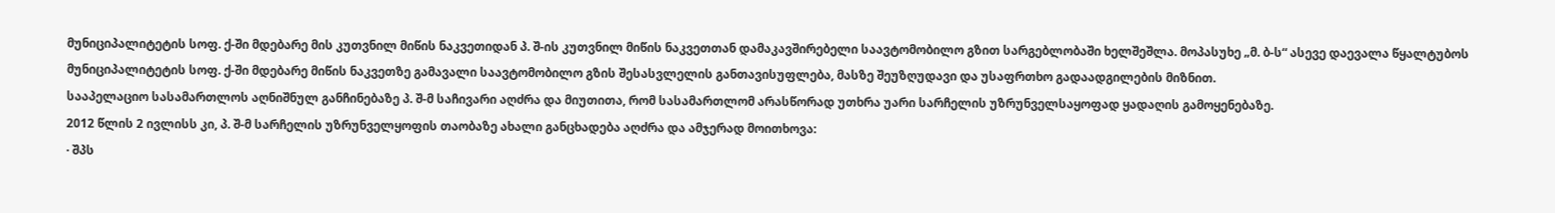მუნიციპალიტეტის სოფ. ქ-ში მდებარე მის კუთვნილ მიწის ნაკვეთიდან პ. შ-ის კუთვნილ მიწის ნაკვეთთან დამაკავშირებელი საავტომობილო გზით სარგებლობაში ხელშეშლა. მოპასუხე „მ. ბ-ს“ ასევე დაევალა წყალტუბოს მუნიციპალიტეტის სოფ. ქ-ში მდებარე მიწის ნაკვეთზე გამავალი საავტომობილო გზის შესასვლელის განთავისუფლება, მასზე შეუზღუდავი და უსაფრთხო გადაადგილების მიზნით.
სააპელაციო სასამართლოს აღნიშნულ განჩინებაზე პ. შ-მ საჩივარი აღძრა და მიუთითა, რომ სასამართლომ არასწორად უთხრა უარი სარჩელის უზრუნველსაყოფად ყადაღის გამოყენებაზე.
2012 წლის 2 ივლისს კი, პ. შ-მ სარჩელის უზრუნველყოფის თაობაზე ახალი განცხადება აღძრა და ამჯერად მოითხოვა:
· შპს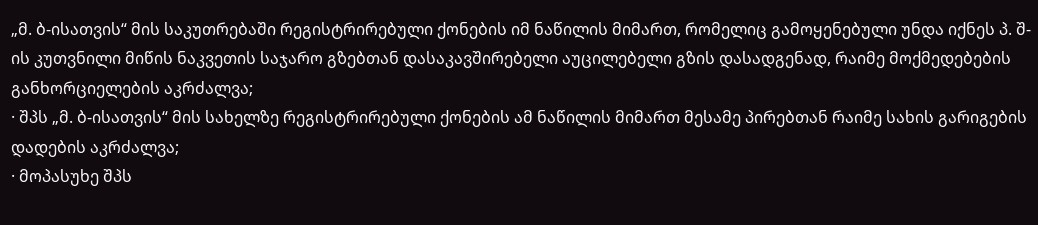„მ. ბ-ისათვის“ მის საკუთრებაში რეგისტრირებული ქონების იმ ნაწილის მიმართ, რომელიც გამოყენებული უნდა იქნეს პ. შ-ის კუთვნილი მიწის ნაკვეთის საჯარო გზებთან დასაკავშირებელი აუცილებელი გზის დასადგენად, რაიმე მოქმედებების განხორციელების აკრძალვა;
· შპს „მ. ბ-ისათვის“ მის სახელზე რეგისტრირებული ქონების ამ ნაწილის მიმართ მესამე პირებთან რაიმე სახის გარიგების დადების აკრძალვა;
· მოპასუხე შპს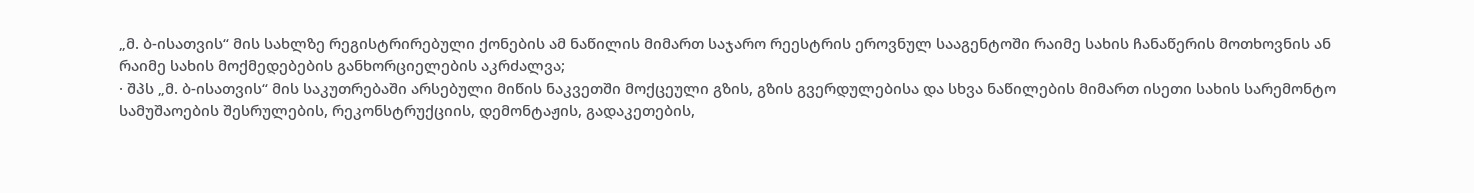„მ. ბ-ისათვის“ მის სახლზე რეგისტრირებული ქონების ამ ნაწილის მიმართ საჯარო რეესტრის ეროვნულ სააგენტოში რაიმე სახის ჩანაწერის მოთხოვნის ან რაიმე სახის მოქმედებების განხორციელების აკრძალვა;
· შპს „მ. ბ-ისათვის“ მის საკუთრებაში არსებული მიწის ნაკვეთში მოქცეული გზის, გზის გვერდულებისა და სხვა ნაწილების მიმართ ისეთი სახის სარემონტო სამუშაოების შესრულების, რეკონსტრუქციის, დემონტაჟის, გადაკეთების,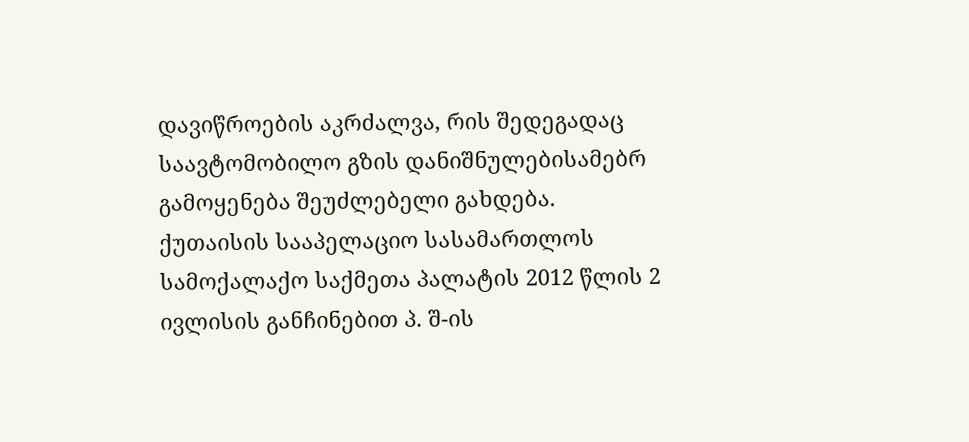დავიწროების აკრძალვა, რის შედეგადაც საავტომობილო გზის დანიშნულებისამებრ გამოყენება შეუძლებელი გახდება.
ქუთაისის სააპელაციო სასამართლოს სამოქალაქო საქმეთა პალატის 2012 წლის 2 ივლისის განჩინებით პ. შ-ის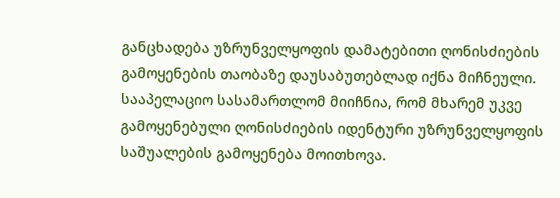განცხადება უზრუნველყოფის დამატებითი ღონისძიების გამოყენების თაობაზე დაუსაბუთებლად იქნა მიჩნეული. სააპელაციო სასამართლომ მიიჩნია, რომ მხარემ უკვე გამოყენებული ღონისძიების იდენტური უზრუნველყოფის საშუალების გამოყენება მოითხოვა.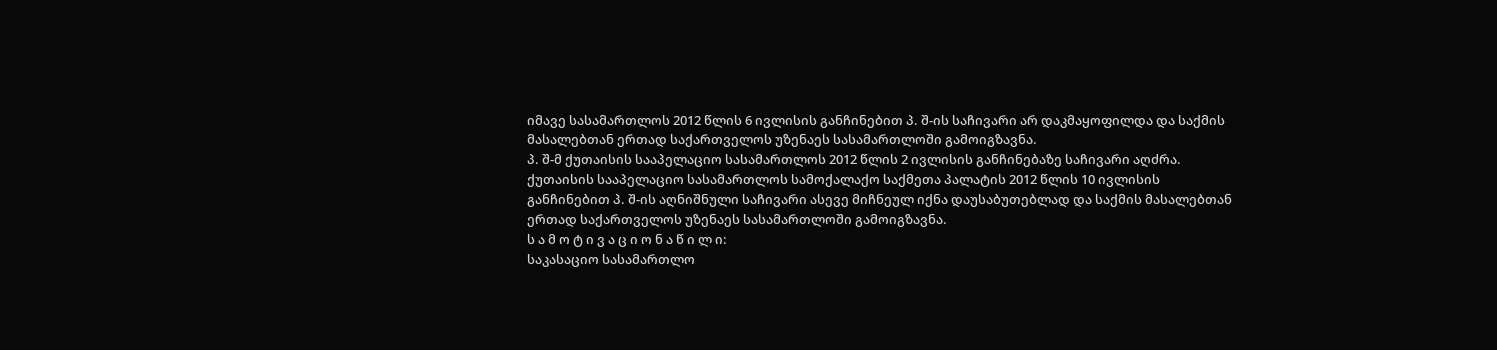იმავე სასამართლოს 2012 წლის 6 ივლისის განჩინებით პ. შ-ის საჩივარი არ დაკმაყოფილდა და საქმის მასალებთან ერთად საქართველოს უზენაეს სასამართლოში გამოიგზავნა.
პ. შ-მ ქუთაისის სააპელაციო სასამართლოს 2012 წლის 2 ივლისის განჩინებაზე საჩივარი აღძრა.
ქუთაისის სააპელაციო სასამართლოს სამოქალაქო საქმეთა პალატის 2012 წლის 10 ივლისის განჩინებით პ. შ-ის აღნიშნული საჩივარი ასევე მიჩნეულ იქნა დაუსაბუთებლად და საქმის მასალებთან ერთად საქართველოს უზენაეს სასამართლოში გამოიგზავნა.
ს ა მ ო ტ ი ვ ა ც ი ო ნ ა წ ი ლ ი:
საკასაციო სასამართლო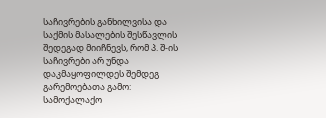საჩივრების განხილვისა და საქმის მასალების შესწავლის შედეგად მიიჩნევს, რომ პ. შ-ის საჩივრები არ უნდა დაკმაყოფილდეს შემდეგ გარემოებათა გამო:
სამოქალაქო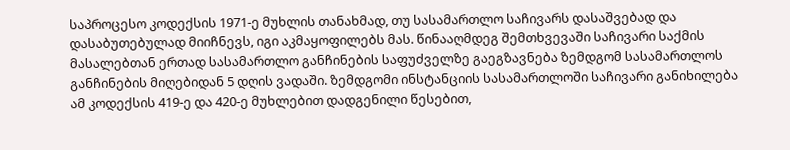საპროცესო კოდექსის 1971-ე მუხლის თანახმად, თუ სასამართლო საჩივარს დასაშვებად და დასაბუთებულად მიიჩნევს, იგი აკმაყოფილებს მას. წინააღმდეგ შემთხვევაში საჩივარი საქმის მასალებთან ერთად სასამართლო განჩინების საფუძველზე გაეგზავნება ზემდგომ სასამართლოს განჩინების მიღებიდან 5 დღის ვადაში. ზემდგომი ინსტანციის სასამართლოში საჩივარი განიხილება ამ კოდექსის 419-ე და 420-ე მუხლებით დადგენილი წესებით,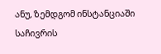ანუ, ზემდგომ ინსტანციაში საჩივრის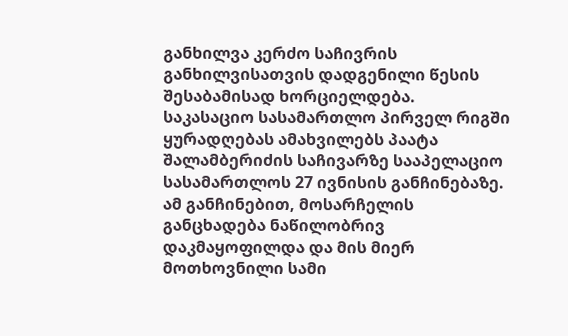განხილვა კერძო საჩივრის განხილვისათვის დადგენილი წესის შესაბამისად ხორციელდება.
საკასაციო სასამართლო პირველ რიგში ყურადღებას ამახვილებს პაატა შალამბერიძის საჩივარზე სააპელაციო სასამართლოს 27 ივნისის განჩინებაზე. ამ განჩინებით, მოსარჩელის განცხადება ნაწილობრივ დაკმაყოფილდა და მის მიერ მოთხოვნილი სამი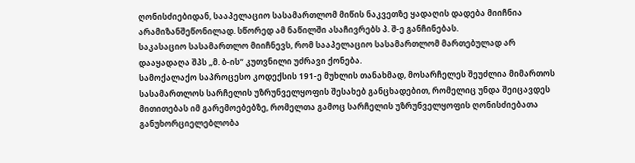ღონისძიებიდან, სააპელაციო სასამართლომ მიწის ნაკვეთზე ყადაღის დადება მიიჩნია არამიზანშეწონილად. სწორედ ამ ნაწილში ასაჩივრებს პ. შ-ე განჩინებას.
საკასაციო სასამართლო მიიჩნევს, რომ სააპელაციო სასამართლომ მართებულად არ დააყადაღა შპს „მ. ბ-ის“ კუთვნილი უძრავი ქონება.
სამოქალაქო საპროცესო კოდექსის 191-ე მუხლის თანახმად, მოსარჩელეს შეუძლია მიმართოს სასამართლოს სარჩელის უზრუნველყოფის შესახებ განცხადებით, რომელიც უნდა შეიცავდეს მითითებას იმ გარემოებებზე, რომელთა გამოც სარჩელის უზრუნველყოფის ღონისძიებათა განუხორციელებლობა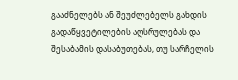გააძნელებს ან შეუძლებელს გახდის გადაწყვეტილების აღსრულებას და შესაბამის დასაბუთებას, თუ სარჩელის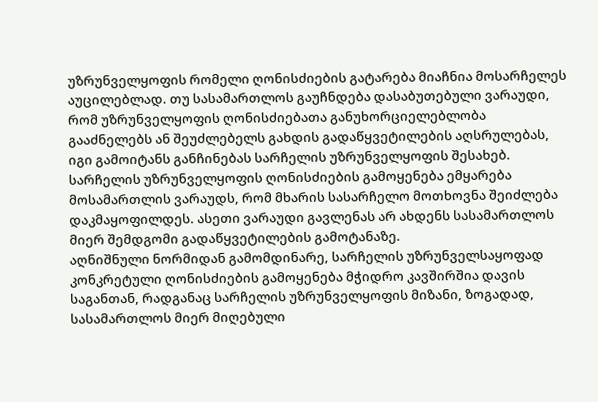უზრუნველყოფის რომელი ღონისძიების გატარება მიაჩნია მოსარჩელეს აუცილებლად. თუ სასამართლოს გაუჩნდება დასაბუთებული ვარაუდი, რომ უზრუნველყოფის ღონისძიებათა განუხორციელებლობა გააძნელებს ან შეუძლებელს გახდის გადაწყვეტილების აღსრულებას, იგი გამოიტანს განჩინებას სარჩელის უზრუნველყოფის შესახებ. სარჩელის უზრუნველყოფის ღონისძიების გამოყენება ემყარება მოსამართლის ვარაუდს, რომ მხარის სასარჩელო მოთხოვნა შეიძლება დაკმაყოფილდეს. ასეთი ვარაუდი გავლენას არ ახდენს სასამართლოს მიერ შემდგომი გადაწყვეტილების გამოტანაზე.
აღნიშნული ნორმიდან გამომდინარე, სარჩელის უზრუნველსაყოფად კონკრეტული ღონისძიების გამოყენება მჭიდრო კავშირშია დავის საგანთან, რადგანაც სარჩელის უზრუნველყოფის მიზანი, ზოგადად, სასამართლოს მიერ მიღებული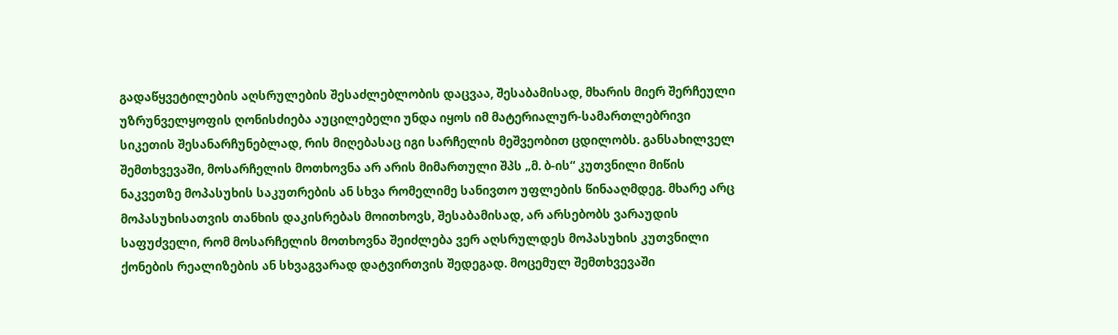გადაწყვეტილების აღსრულების შესაძლებლობის დაცვაა, შესაბამისად, მხარის მიერ შერჩეული უზრუნველყოფის ღონისძიება აუცილებელი უნდა იყოს იმ მატერიალურ-სამართლებრივი სიკეთის შესანარჩუნებლად, რის მიღებასაც იგი სარჩელის მეშვეობით ცდილობს. განსახილველ შემთხვევაში, მოსარჩელის მოთხოვნა არ არის მიმართული შპს „მ. ბ-ის“ კუთვნილი მიწის ნაკვეთზე მოპასუხის საკუთრების ან სხვა რომელიმე სანივთო უფლების წინააღმდეგ. მხარე არც მოპასუხისათვის თანხის დაკისრებას მოითხოვს, შესაბამისად, არ არსებობს ვარაუდის საფუძველი, რომ მოსარჩელის მოთხოვნა შეიძლება ვერ აღსრულდეს მოპასუხის კუთვნილი ქონების რეალიზების ან სხვაგვარად დატვირთვის შედეგად. მოცემულ შემთხვევაში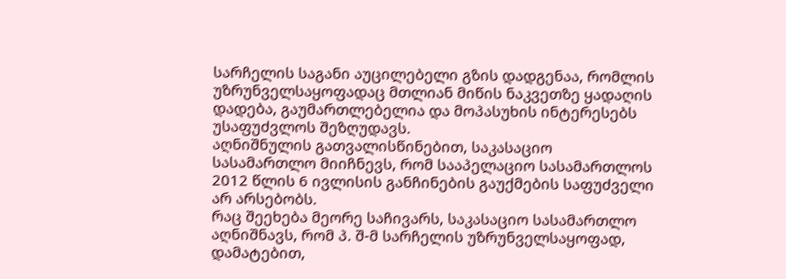სარჩელის საგანი აუცილებელი გზის დადგენაა, რომლის უზრუნველსაყოფადაც მთლიან მიწის ნაკვეთზე ყადაღის დადება, გაუმართლებელია და მოპასუხის ინტერესებს უსაფუძვლოს შეზღუდავს.
აღნიშნულის გათვალისწინებით, საკასაციო სასამართლო მიიჩნევს, რომ სააპელაციო სასამართლოს 2012 წლის 6 ივლისის განჩინების გაუქმების საფუძველი არ არსებობს.
რაც შეეხება მეორე საჩივარს, საკასაციო სასამართლო აღნიშნავს, რომ პ. შ-მ სარჩელის უზრუნველსაყოფად, დამატებით,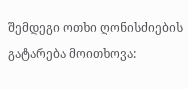შემდეგი ოთხი ღონისძიების გატარება მოითხოვა: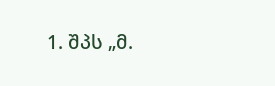1. შპს „მ.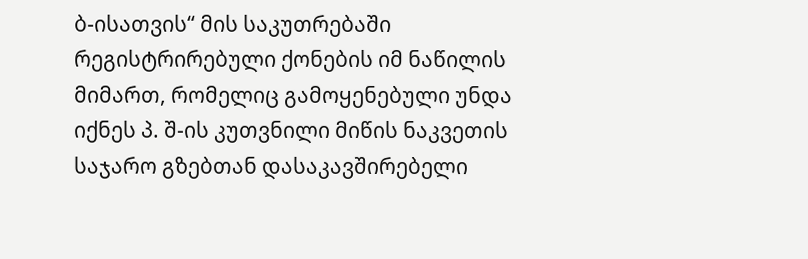ბ-ისათვის“ მის საკუთრებაში რეგისტრირებული ქონების იმ ნაწილის მიმართ, რომელიც გამოყენებული უნდა იქნეს პ. შ-ის კუთვნილი მიწის ნაკვეთის საჯარო გზებთან დასაკავშირებელი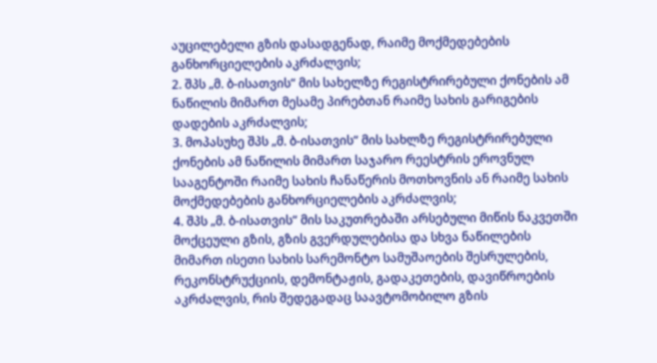აუცილებელი გზის დასადგენად, რაიმე მოქმედებების განხორციელების აკრძალვის;
2. შპს „მ. ბ-ისათვის“ მის სახელზე რეგისტრირებული ქონების ამ ნაწილის მიმართ მესამე პირებთან რაიმე სახის გარიგების დადების აკრძალვის;
3. მოპასუხე შპს „მ. ბ-ისათვის“ მის სახლზე რეგისტრირებული ქონების ამ ნაწილის მიმართ საჯარო რეესტრის ეროვნულ სააგენტოში რაიმე სახის ჩანაწერის მოთხოვნის ან რაიმე სახის მოქმედებების განხორციელების აკრძალვის;
4. შპს „მ. ბ-ისათვის“ მის საკუთრებაში არსებული მიწის ნაკვეთში მოქცეული გზის, გზის გვერდულებისა და სხვა ნაწილების მიმართ ისეთი სახის სარემონტო სამუშაოების შესრულების, რეკონსტრუქციის, დემონტაჟის, გადაკეთების, დავიწროების აკრძალვის, რის შედეგადაც საავტომობილო გზის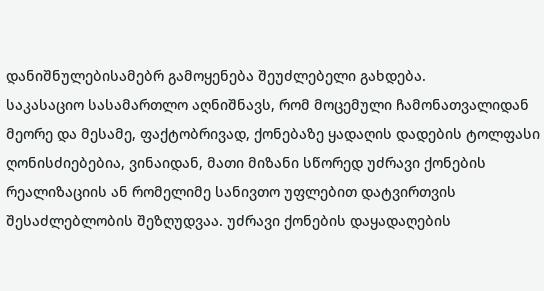დანიშნულებისამებრ გამოყენება შეუძლებელი გახდება.
საკასაციო სასამართლო აღნიშნავს, რომ მოცემული ჩამონათვალიდან მეორე და მესამე, ფაქტობრივად, ქონებაზე ყადაღის დადების ტოლფასი ღონისძიებებია, ვინაიდან, მათი მიზანი სწორედ უძრავი ქონების რეალიზაციის ან რომელიმე სანივთო უფლებით დატვირთვის შესაძლებლობის შეზღუდვაა. უძრავი ქონების დაყადაღების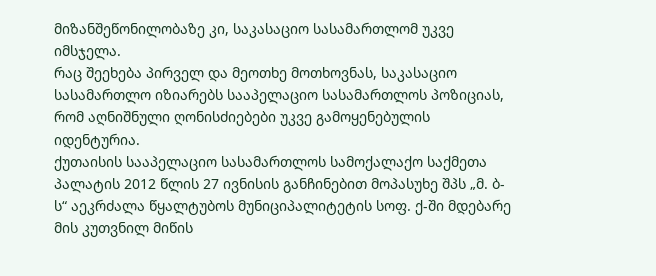მიზანშეწონილობაზე კი, საკასაციო სასამართლომ უკვე იმსჯელა.
რაც შეეხება პირველ და მეოთხე მოთხოვნას, საკასაციო სასამართლო იზიარებს სააპელაციო სასამართლოს პოზიციას, რომ აღნიშნული ღონისძიებები უკვე გამოყენებულის იდენტურია.
ქუთაისის სააპელაციო სასამართლოს სამოქალაქო საქმეთა პალატის 2012 წლის 27 ივნისის განჩინებით მოპასუხე შპს „მ. ბ-ს“ აეკრძალა წყალტუბოს მუნიციპალიტეტის სოფ. ქ-ში მდებარე მის კუთვნილ მიწის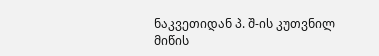ნაკვეთიდან პ. შ-ის კუთვნილ მიწის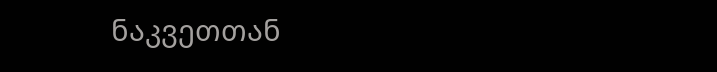ნაკვეთთან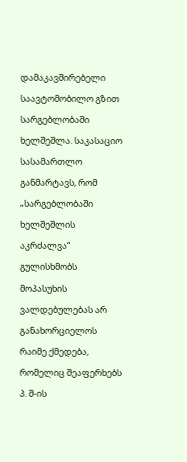დამაკავშირებელი საავტომობილო გზით სარგებლობაში ხელშეშლა. საკასაციო სასამართლო განმარტავს, რომ „სარგებლობაში ხელშეშლის აკრძალვა“ გულისხმობს მოპასუხის ვალდებულებას არ განახორციელოს რაიმე ქმედება, რომელიც შეაფერხებს პ. შ-ის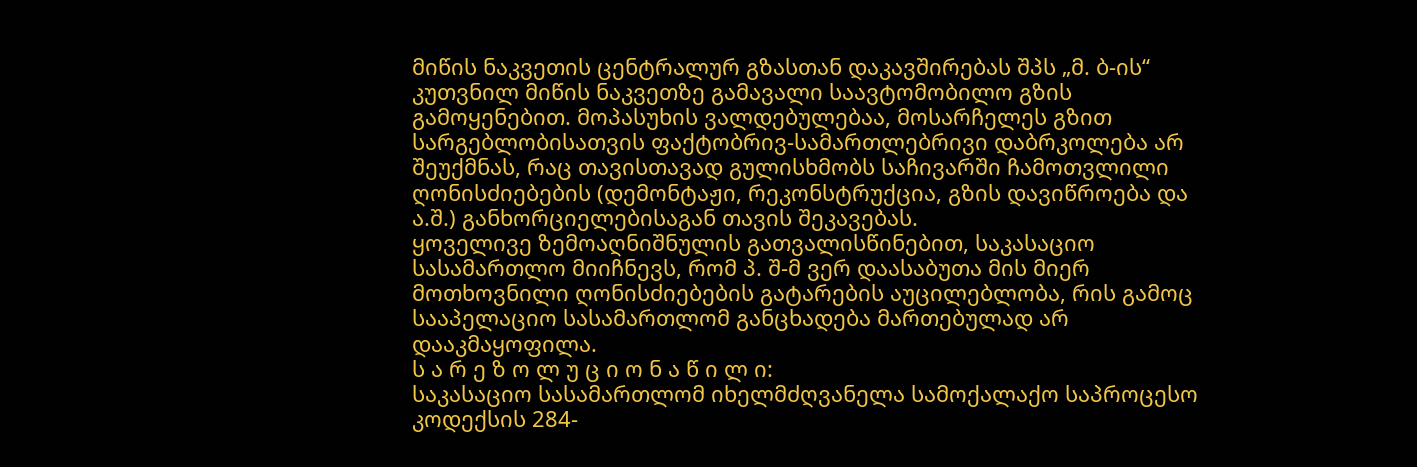მიწის ნაკვეთის ცენტრალურ გზასთან დაკავშირებას შპს „მ. ბ-ის“ კუთვნილ მიწის ნაკვეთზე გამავალი საავტომობილო გზის გამოყენებით. მოპასუხის ვალდებულებაა, მოსარჩელეს გზით სარგებლობისათვის ფაქტობრივ-სამართლებრივი დაბრკოლება არ შეუქმნას, რაც თავისთავად გულისხმობს საჩივარში ჩამოთვლილი ღონისძიებების (დემონტაჟი, რეკონსტრუქცია, გზის დავიწროება და ა.შ.) განხორციელებისაგან თავის შეკავებას.
ყოველივე ზემოაღნიშნულის გათვალისწინებით, საკასაციო სასამართლო მიიჩნევს, რომ პ. შ-მ ვერ დაასაბუთა მის მიერ მოთხოვნილი ღონისძიებების გატარების აუცილებლობა, რის გამოც სააპელაციო სასამართლომ განცხადება მართებულად არ დააკმაყოფილა.
ს ა რ ე ზ ო ლ უ ც ი ო ნ ა წ ი ლ ი:
საკასაციო სასამართლომ იხელმძღვანელა სამოქალაქო საპროცესო კოდექსის 284-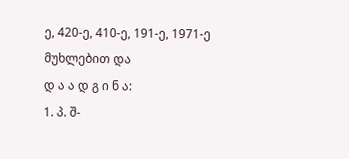ე, 420-ე, 410-ე, 191-ე, 1971-ე მუხლებით და
დ ა ა დ გ ი ნ ა:
1. პ. შ-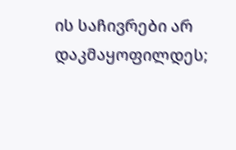ის საჩივრები არ დაკმაყოფილდეს;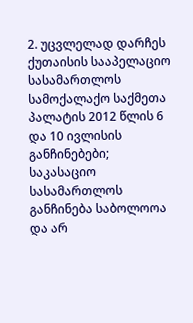2. უცვლელად დარჩეს ქუთაისის სააპელაციო სასამართლოს სამოქალაქო საქმეთა პალატის 2012 წლის 6 და 10 ივლისის განჩინებები;
საკასაციო სასამართლოს განჩინება საბოლოოა და არ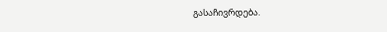გასაჩივრდება.